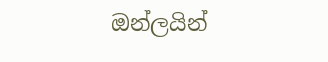ඔන්ලයින්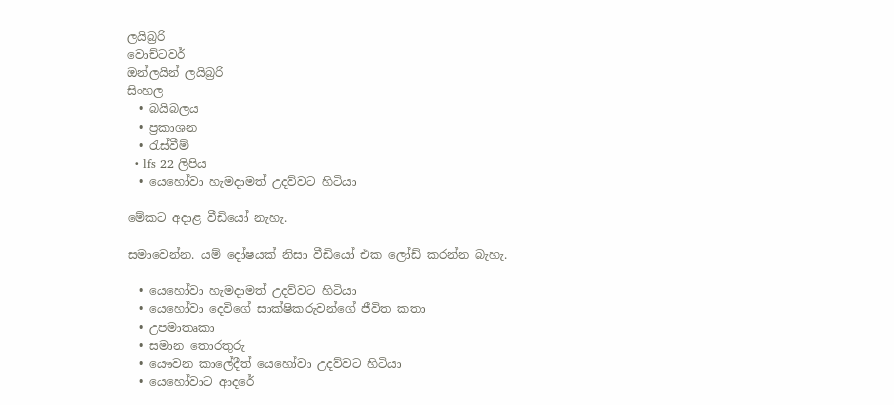ලයිබ්‍රරි
වොච්ටවර්
ඔන්ලයින් ලයිබ්‍රරි
සිංහල
  • බයිබලය
  • ප්‍රකාශන
  • රැස්වීම්
  • lfs 22 ලිපිය
  • යෙහෝවා හැමදාමත් උදව්වට හිටියා

මේකට අදාළ වීඩියෝ නැහැ.

සමාවෙන්න. යම් දෝෂයක් නිසා වීඩියෝ එක ලෝඩ් කරන්න බැහැ.

  • යෙහෝවා හැමදාමත් උදව්වට හිටියා
  • යෙහෝවා දෙවිගේ සාක්ෂිකරුවන්ගේ ජීවිත කතා
  • උපමාතෘකා
  • සමාන තොරතුරු
  • යෞවන කාලේදීත් යෙහෝවා උදව්වට හිටියා
  • යෙහෝවාට ආදරේ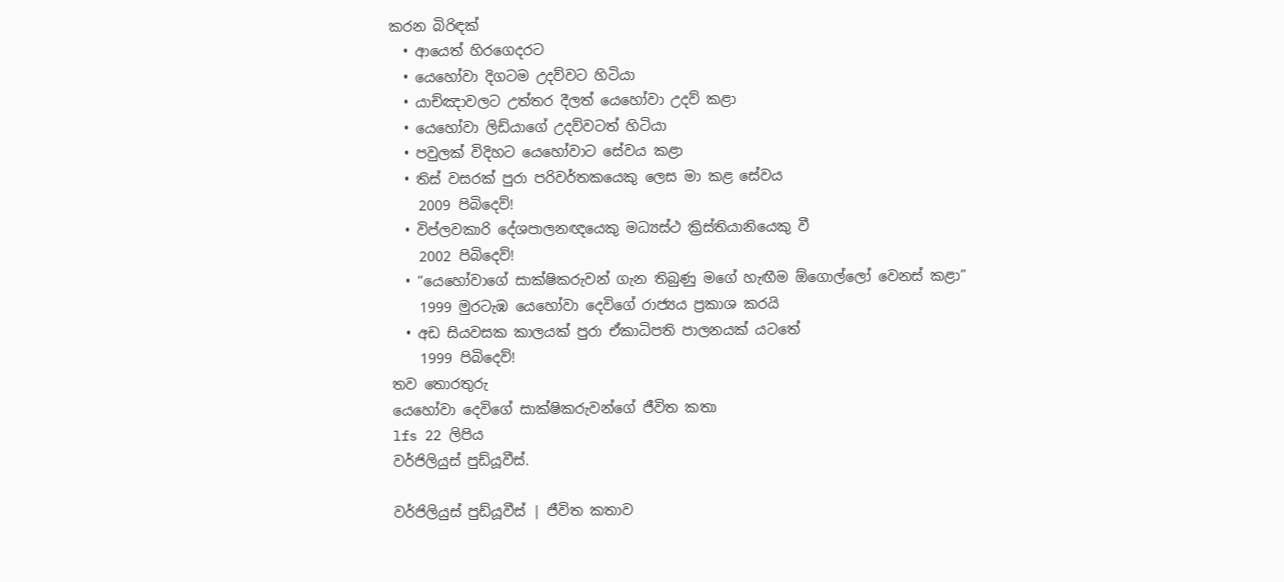කරන බිරිඳක්
  • ආයෙත් හිරගෙදරට
  • යෙහෝවා දිගටම උදව්වට හිටියා
  • යාච්ඤාවලට උත්තර දීලත් යෙහෝවා උදව් කළා
  • යෙහෝවා ලිඩ්යාගේ උදව්වටත් හිටියා
  • පවුලක් විදිහට යෙහෝවාට සේවය කළා
  • තිස් වසරක් පුරා පරිවර්තකයෙකු ලෙස මා කළ සේවය
    2009 පිබිදෙව්!
  • විප්ලවකාරි දේශපාලනඥයෙකු මධ්‍යස්ථ ක්‍රිස්තියානියෙකු වී
    2002 පිබිදෙව්!
  • “යෙහෝවාගේ සාක්ෂිකරුවන් ගැන තිබුණු මගේ හැඟීම ඕගොල්ලෝ වෙනස් කළා”
    1999 මුරටැඹ යෙහෝවා දෙවිගේ රාජ්‍යය ප්‍රකාශ කරයි
  • අඩ සියවසක කාලයක් පුරා ඒකාධිපති පාලනයක් යටතේ
    1999 පිබිදෙව්!
තව තොරතුරු
යෙහෝවා දෙවිගේ සාක්ෂිකරුවන්ගේ ජීවිත කතා
lfs 22 ලිපිය
වර්ජිලියුස් පුඩ්යූවීස්.

වර්ජිලියුස් පුඩ්යූවීස් | ජීවිත කතාව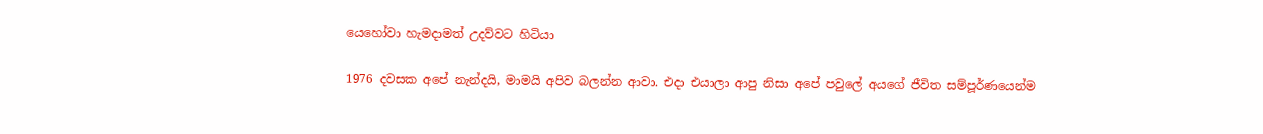යෙහෝවා හැමදාමත් උදව්වට හිටියා

1976 දවසක අපේ නැන්දයි, මාමයි අපිව බලන්න ආවා. එදා එයාලා ආපු නිසා අපේ පවුලේ අයගේ ජීවිත සම්පූර්ණයෙන්ම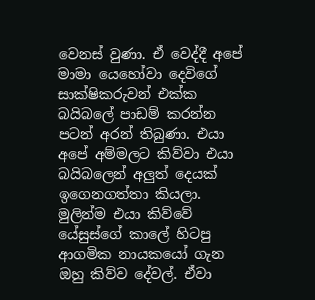වෙනස් වුණා. ඒ වෙද්දී අපේ මාමා යෙහෝවා දෙවිගේ සාක්ෂිකරුවන් එක්ක බයිබලේ පාඩම් කරන්න පටන් අරන් තිබුණා. එයා අපේ අම්මලට කිව්වා එයා බයිබලෙන් අලුත් දෙයක් ඉගෙනගත්තා කියලා. මුලින්ම එයා කිව්වේ යේසුස්ගේ කාලේ හිටපු ආගමික නායකයෝ ගැන ඔහු කිව්ව දේවල්. ඒවා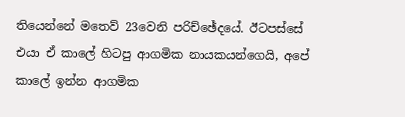තියෙන්නේ මතෙව් 23වෙනි පරිච්ඡේදයේ. ඊටපස්සේ එයා ඒ කාලේ හිටපු ආගමික නායකයන්ගෙයි, අපේ කාලේ ඉන්න ආගමික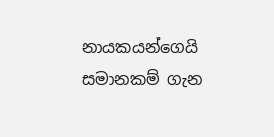නායකයන්ගෙයි සමානකම් ගැන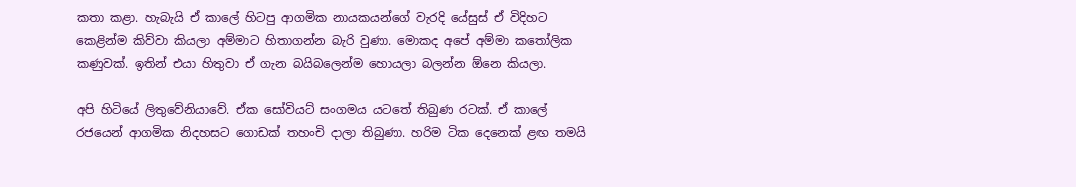කතා කළා. හැබැයි ඒ කාලේ හිටපු ආගමික නායකයන්ගේ වැරදි යේසුස් ඒ විදිහට කෙළින්ම කිව්වා කියලා අම්මාට හිතාගන්න බැරි වුණා. මොකද අපේ අම්මා කතෝලික කණුවක්. ඉතින් එයා හිතුවා ඒ ගැන බයිබලෙන්ම හොයලා බලන්න ඕනෙ කියලා.

අපි හිටියේ ලිතුවේනියාවේ. ඒක සෝවියට් සංගමය යටතේ තිබුණ රටක්. ඒ කාලේ රජයෙන් ආගමික නිදහසට ගොඩක් තහංචි දාලා තිබුණා. හරිම ටික දෙනෙක් ළඟ තමයි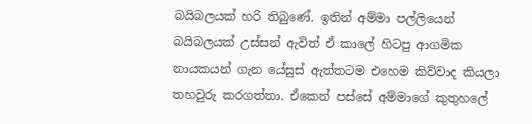බයිබලයක් හරි තිබුණේ. ඉතින් අම්මා පල්ලියෙන් බයිබලයක් උස්සන් ඇවිත් ඒ කාලේ හිටපු ආගමික නායකයන් ගැන යේසුස් ඇත්තටම එහෙම කිව්වාද කියලා තහවුරු කරගත්තා. ඒකෙන් පස්සේ අම්මාගේ කුතුහලේ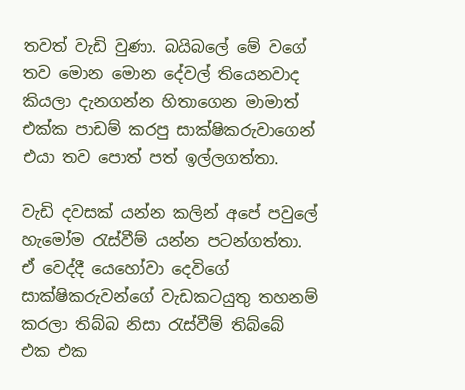තවත් වැඩි වුණා. බයිබලේ මේ වගේ තව මොන මොන දේවල් තියෙනවාද කියලා දැනගන්න හිතාගෙන මාමාත් එක්ක පාඩම් කරපු සාක්ෂිකරුවාගෙන් එයා තව පොත් පත් ඉල්ලගත්තා.

වැඩි දවසක් යන්න කලින් අපේ පවුලේ හැමෝම රැස්වීම් යන්න පටන්ගත්තා. ඒ වෙද්දී යෙහෝවා දෙවිගේ සාක්ෂිකරුවන්ගේ වැඩකටයුතු තහනම් කරලා තිබ්බ නිසා රැස්වීම් තිබ්බේ එක එක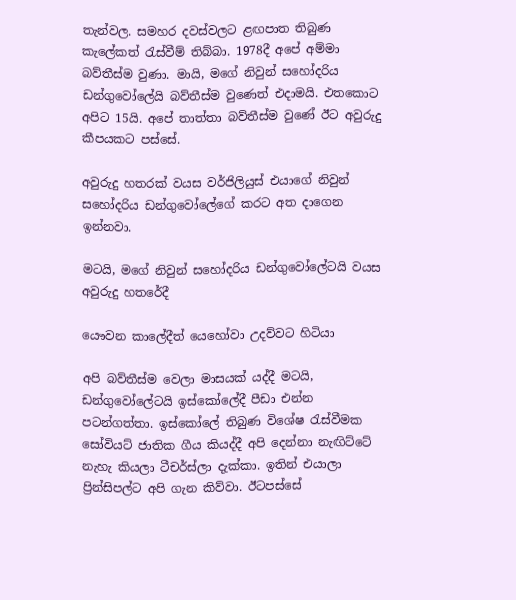තැන්වල. සමහර දවස්වලට ළඟපාත තිබුණ කැලේකත් රැස්වීම් තිබ්බා. 1978දී අපේ අම්මා බව්තීස්ම වුණා. මායි, මගේ නිවුන් සහෝදරිය ඩන්ගුවෝලේයි බව්තීස්ම වුණෙත් එදාමයි. එතකොට අපිට 15යි. අපේ තාත්තා බව්තීස්ම වුණේ ඊට අවුරුදු කීපයකට පස්සේ.

අවුරුදු හතරක් වයස වර්ජිලියුස් එයාගේ නිවුන් සහෝදරිය ඩන්ගුවෝලේගේ කරට අත දාගෙන ඉන්නවා.

මටයි, මගේ නිවුන් සහෝදරිය ඩන්ගුවෝලේටයි වයස අවුරුදු හතරේදී

යෞවන කාලේදීත් යෙහෝවා උදව්වට හිටියා

අපි බව්තීස්ම වෙලා මාසයක් යද්දී මටයි, ඩන්ගුවෝලේටයි ඉස්කෝලේදී පීඩා එන්න පටන්ගත්තා. ඉස්කෝලේ තිබුණ විශේෂ රැස්වීමක සෝවියට් ජාතික ගීය කියද්දී අපි දෙන්නා නැඟිට්ටේ නැහැ කියලා ටීචර්ස්ලා දැක්කා. ඉතින් එයාලා ප්‍රින්සිපල්ට අපි ගැන කිව්වා. ඊටපස්සේ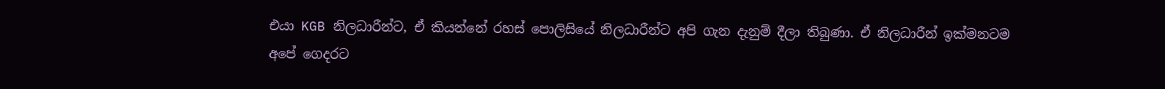එයා KGB නිලධාරීන්ට, ඒ කියන්නේ රහස් පොලිසියේ නිලධාරීන්ට අපි ගැන දැනුම් දීලා තිබුණා. ඒ නිලධාරීන් ඉක්මනටම අපේ ගෙදරට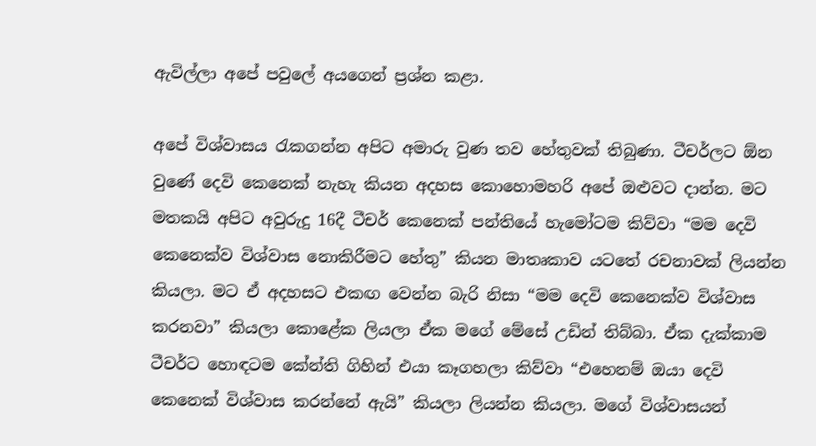ඇවිල්ලා අපේ පවුලේ අයගෙන් ප්‍රශ්න කළා.

අපේ විශ්වාසය රැකගන්න අපිට අමාරු වුණ තව හේතුවක් තිබුණා. ටීචර්ලට ඕන වුණේ දෙවි කෙනෙක් නැහැ කියන අදහස කොහොමහරි අපේ ඔළුවට දාන්න. මට මතකයි අපිට අවුරුදු 16දී ටීචර් කෙනෙක් පන්තියේ හැමෝටම කිව්වා “මම දෙවි කෙනෙක්ව විශ්වාස නොකිරීමට හේතු” කියන මාතෘකාව යටතේ රචනාවක් ලියන්න කියලා. මට ඒ අදහසට එකඟ වෙන්න බැරි නිසා “මම දෙවි කෙනෙක්ව විශ්වාස කරනවා” කියලා කොළේක ලියලා ඒක මගේ මේසේ උඩින් තිබ්බා. ඒක දැක්කාම ටීචර්ට හොඳටම කේන්ති ගිහින් එයා කෑගහලා කිව්වා “එහෙනම් ඔයා දෙවි කෙනෙක් විශ්වාස කරන්නේ ඇයි” කියලා ලියන්න කියලා. මගේ විශ්වාසයන්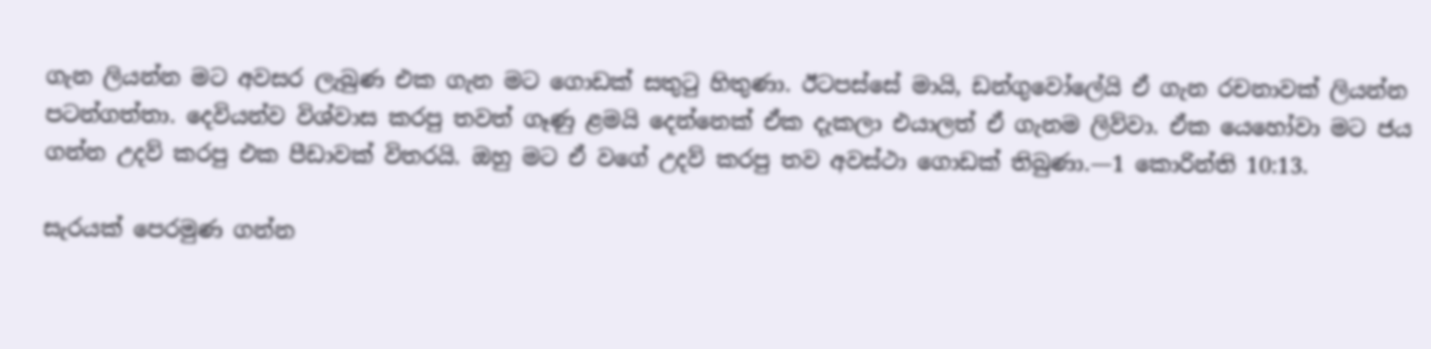ගැන ලියන්න මට අවසර ලැබුණ එක ගැන මට ගොඩක් සතුටු හිතුණා. ඊටපස්සේ මායි, ඩන්ගුවෝලේයි ඒ ගැන රචනාවක් ලියන්න පටන්ගත්තා. දෙවියන්ව විශ්වාස කරපු තවත් ගෑණු ළමයි දෙන්නෙක් ඒක දැකලා එයාලත් ඒ ගැනම ලිව්වා. ඒක යෙහෝවා මට ජය ගන්න උදව් කරපු එක පීඩාවක් විතරයි. ඔහු මට ඒ වගේ උදව් කරපු තව අවස්ථා ගොඩක් තිබුණා.—1 කොරින්ති 10:13.

සැරයක් පෙරමුණ ගන්න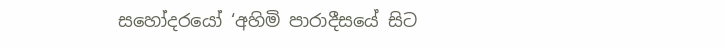සහෝදරයෝ ‘අහිමි පාරාදීසයේ සිට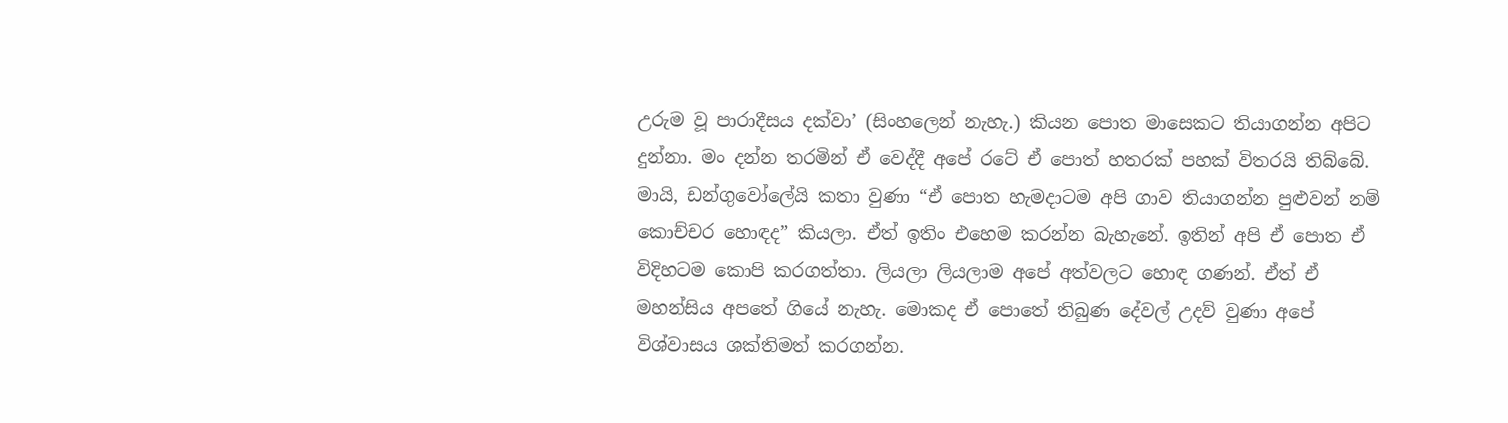උරුම වූ පාරාදීසය දක්වා’ (සිංහලෙන් නැහැ.) කියන පොත මාසෙකට තියාගන්න අපිට දුන්නා. මං දන්න තරමින් ඒ වෙද්දී අපේ රටේ ඒ පොත් හතරක් පහක් විතරයි තිබ්බේ. මායි, ඩන්ගුවෝලේයි කතා වුණා “ඒ පොත හැමදාටම අපි ගාව තියාගන්න පුළුවන් නම් කොච්චර හොඳද” කියලා. ඒත් ඉතිං එහෙම කරන්න බැහැනේ. ඉතින් අපි ඒ පොත ඒ විදිහටම කොපි කරගත්තා. ලියලා ලියලාම අපේ අත්වලට හොඳ ගණන්. ඒත් ඒ මහන්සිය අපතේ ගියේ නැහැ. මොකද ඒ පොතේ තිබුණ දේවල් උදව් වුණා අපේ විශ්වාසය ශක්තිමත් කරගන්න.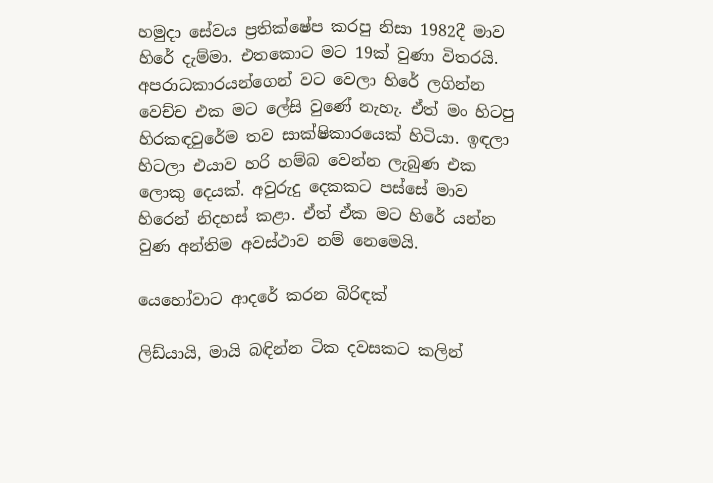හමුදා සේවය ප්‍රතික්ෂේප කරපු නිසා 1982දී මාව හිරේ දැම්මා. එතකොට මට 19ක් වුණා විතරයි. අපරාධකාරයන්ගෙන් වට වෙලා හිරේ ලගින්න වෙච්ච එක මට ලේසි වුණේ නැහැ. ඒත් මං හිටපු හිරකඳවුරේම තව සාක්ෂිකාරයෙක් හිටියා. ඉඳලා හිටලා එයාව හරි හම්බ වෙන්න ලැබුණ එක ලොකු දෙයක්. අවුරුදු දෙකකට පස්සේ මාව හිරෙන් නිදහස් කළා. ඒත් ඒක මට හිරේ යන්න වුණ අන්තිම අවස්ථාව නම් නෙමෙයි.

යෙහෝවාට ආදරේ කරන බිරිඳක්

ලිඩ්යායි, මායි බඳින්න ටික දවසකට කලින්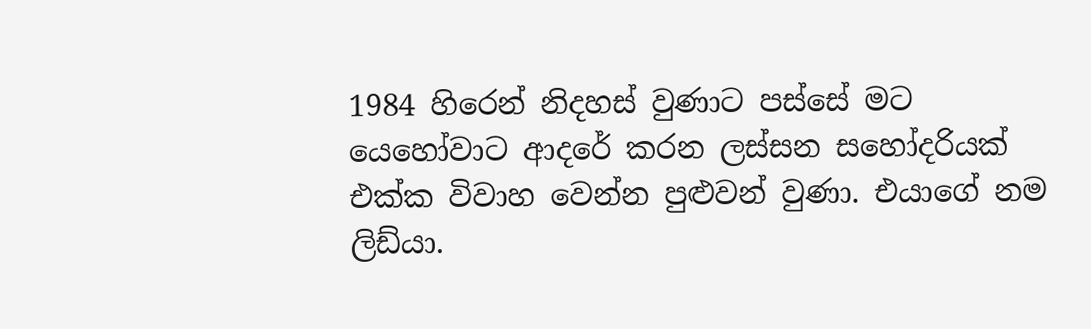1984 හිරෙන් නිදහස් වුණාට පස්සේ මට යෙහෝවාට ආදරේ කරන ලස්සන සහෝදරියක් එක්ක විවාහ වෙන්න පුළුවන් වුණා. එයාගේ නම ලිඩ්යා.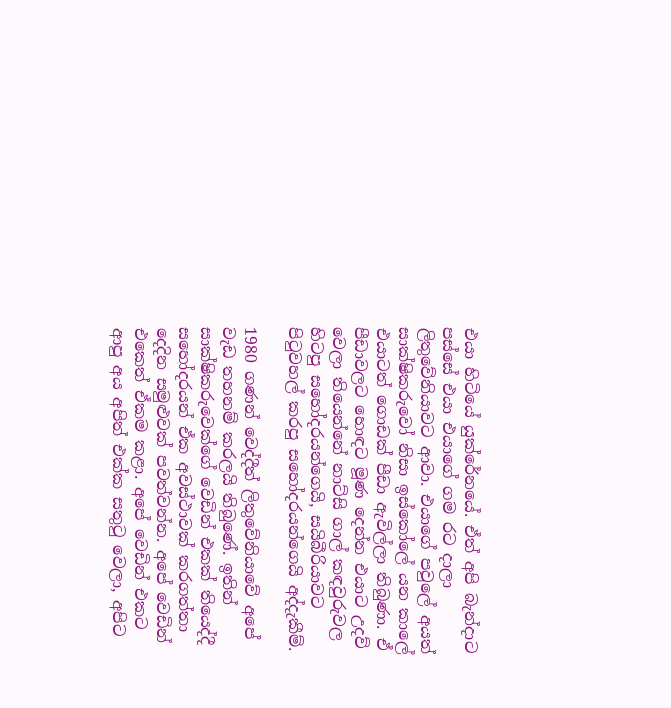එයා හිටියේ යුක්රේනයේ. ඒත් අපි බැන්දාට පස්සේ එයා එයාගේ ගම රට දාලා ලිතුවේනියාවට ආවා. එයාගේ පවුලේ අයත් සාක්ෂිකරුවෝ නිසා ඉස්කෝලේ යන කාලේ එයාටත් ගොඩක් පීඩා ඇවිල්ලා තිබුණා. ඒ පීඩාවලට හොඳට මූණ දෙන්න එයාට උදව් වෙලා තියෙන්නේ නාට්සි ගාල් කඳවුරුවල හිටපු සහෝදරයන්ගෙයි, සයිබීරියාවට පිටුවහල් කරපු සහෝදරයන්ගෙයි අද්දැකීම්.

1980 ගණන් වෙද්දීත් ලිතුවේනියාවේ අපේ වැඩ තහනම් කරලයි තිබුණේ. ඉතින් සාක්ෂිකරුවෙක්ගේ වෙඩින් එකක් තියෙද්දී සහෝදරයන් ඒක අවස්ථාවක් කරගත්තා දෙදින සමුළුවක් පවත්වන්න. අපේ වෙඩින් එකෙත් ඒකම කළා. අපේ වෙඩින් එකට ආපු අය අපිත් එක්ක සතුටු වෙලා, අපිට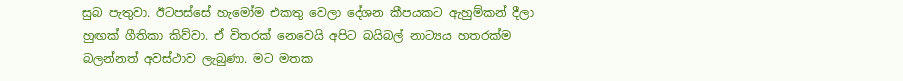සුබ පැතුවා. ඊටපස්සේ හැමෝම එකතු වෙලා දේශන කීපයකට ඇහුම්කන් දීලා හුඟක් ගීතිකා කිව්වා. ඒ විතරක් නෙවෙයි අපිට බයිබල් නාට්‍යය හතරක්ම බලන්නත් අවස්ථාව ලැබුණා. මට මතක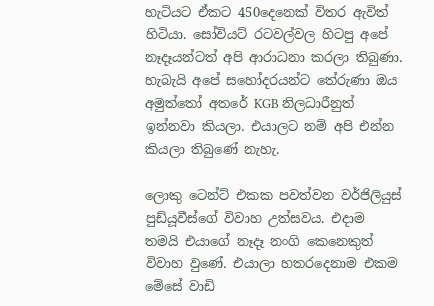හැටියට ඒකට 450දෙනෙක් විතර ඇවිත් හිටියා. සෝවියට් රටවල්වල හිටපු අපේ නෑදෑයන්ටත් අපි ආරාධනා කරලා තිබුණා. හැබැයි අපේ සහෝදරයන්ට තේරුණා ඔය අමුත්තෝ අතරේ KGB නිලධාරීනුත් ඉන්නවා කියලා. එයාලට නම් අපි එන්න කියලා තිබුණේ නැහැ.

ලොකු ටෙන්ට් එකක පවත්වන වර්ජිලියුස් පුඩ්යූවීස්ගේ විවාහ උත්සවය. එදාම තමයි එයාගේ නෑදෑ නංගි කෙනෙකුත් විවාහ වුණේ. එයාලා හතරදෙනාම එකම මේසේ වාඩි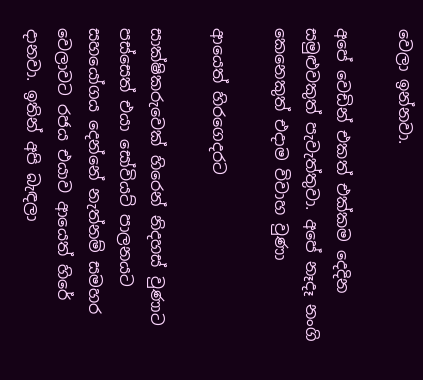වෙලා ඉන්නවා.

අපේ වෙඩින් එකත් එක්කම දෙදින සමුළුවකුත් පැවැත්තුවා. අපේ නෑදෑ නංගි කෙනෙකුත් එදාම විවාහ වුණා

ආයෙත් හිරගෙදරට

සාක්ෂිකරුවෙක් හිරෙන් නිදහස් වුණාට පස්සෙත් එයා සෝවියට් පාලනයට සහයෝගය දෙන්නේ නැත්නම් සමහර වෙලාවට රජය එයාව ආයෙත් හිරේ දානවා. ඉතින් අපි බැඳලා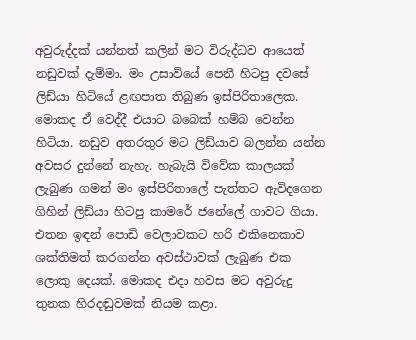අවුරුද්දක් යන්නත් කලින් මට විරුද්ධව ආයෙත් නඩුවක් දැම්මා. මං උසාවියේ පෙනී හිටපු දවසේ ලිඩ්යා හිටියේ ළඟපාත තිබුණ ඉස්පිරිතාලෙක. මොකද ඒ වෙද්දී එයාට බබෙක් හම්බ වෙන්න හිටියා. නඩුව අතරතුර මට ලිඩ්යාව බලන්න යන්න අවසර දුන්නේ නැහැ. හැබැයි විවේක කාලයක් ලැබුණ ගමන් මං ඉස්පිරිතාලේ පැත්තට ඇවිදගෙන ගිහින් ලිඩ්යා හිටපු කාමරේ ජනේලේ ගාවට ගියා. එතන ඉඳන් පොඩි වෙලාවකට හරි එකිනෙකාව ශක්තිමත් කරගන්න අවස්ථාවක් ලැබුණ එක ලොකු දෙයක්. මොකද එදා හවස මට අවුරුදු තුනක හිරදඬුවමක් නියම කළා.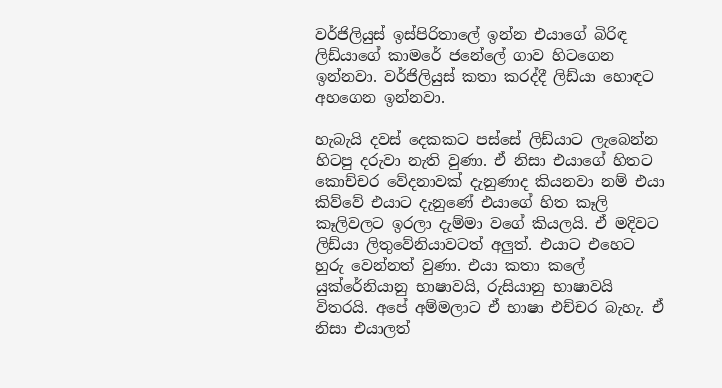වර්ජිලියුස් ඉස්පිරිතාලේ ඉන්න එයාගේ බිරිඳ ලිඩ්යාගේ කාමරේ ජනේලේ ගාව හිටගෙන ඉන්නවා. වර්ජිලියුස් කතා කරද්දී ලිඩ්යා හොඳට අහගෙන ඉන්නවා.

හැබැයි දවස් දෙකකට පස්සේ ලිඩ්යාට ලැබෙන්න හිටපු දරුවා නැති වුණා. ඒ නිසා එයාගේ හිතට කොච්චර වේදනාවක් දැනුණාද කියනවා නම් එයා කිව්වේ එයාට දැනුණේ එයාගේ හිත කෑලි කෑලිවලට ඉරලා දැම්මා වගේ කියලයි. ඒ මදිවට ලිඩ්යා ලිතුවේනියාවටත් අලුත්. එයාට එහෙට හුරු වෙන්නත් වුණා. එයා කතා කලේ යුක්රේනියානු භාෂාවයි, රුසියානු භාෂාවයි විතරයි. අපේ අම්මලාට ඒ භාෂා එච්චර බැහැ. ඒ නිසා එයාලත්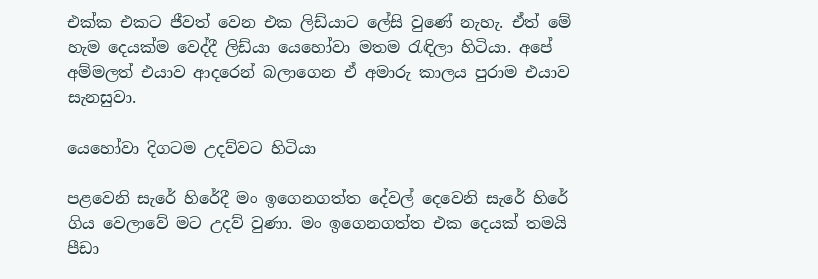එක්ක එකට ජීවත් වෙන එක ලිඩ්යාට ලේසි වුණේ නැහැ. ඒත් මේ හැම දෙයක්ම වෙද්දී ලිඩ්යා යෙහෝවා මතම රැඳිලා හිටියා. අපේ අම්මලත් එයාව ආදරෙන් බලාගෙන ඒ අමාරු කාලය පුරාම එයාව සැනසුවා.

යෙහෝවා දිගටම උදව්වට හිටියා

පළවෙනි සැරේ හිරේදී මං ඉගෙනගත්ත දේවල් දෙවෙනි සැරේ හිරේ ගිය වෙලාවේ මට උදව් වුණා. මං ඉගෙනගත්ත එක දෙයක් තමයි පීඩා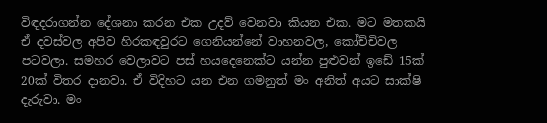විඳදරාගන්න දේශනා කරන එක උදව් වෙනවා කියන එක. මට මතකයි ඒ දවස්වල අපිව හිරකඳවුරට ගෙනියන්නේ වාහනවල, කෝච්චිවල පටවලා. සමහර වෙලාවට පස් හයදෙනෙක්ට යන්න පුළුවන් ඉඩේ 15ක් 20ක් විතර දානවා. ඒ විදිහට යන එන ගමනුත් මං අනිත් අයට සාක්ෂි දැරුවා. මං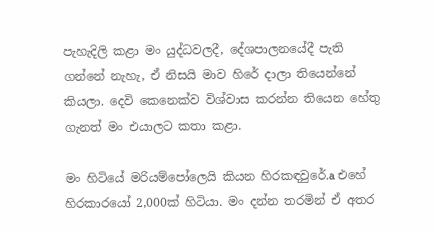පැහැදිලි කළා මං යුද්ධවලදී, දේශපාලනයේදී පැති ගන්නේ නැහැ, ඒ නිසයි මාව හිරේ දාලා තියෙන්නේ කියලා. දෙවි කෙනෙක්ව විශ්වාස කරන්න තියෙන හේතු ගැනත් මං එයාලට කතා කළා.

මං හිටියේ මරියම්පෝලෙයි කියන හිරකඳවුරේ.a එහේ හිරකාරයෝ 2,000ක් හිටියා. මං දන්න තරමින් ඒ අතර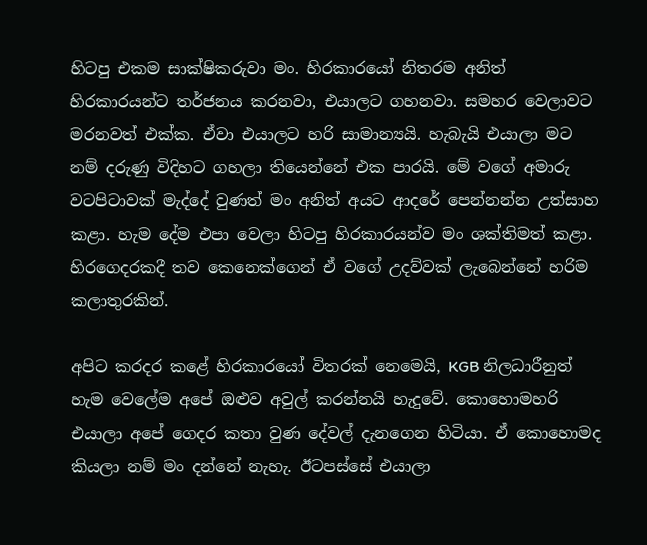හිටපු එකම සාක්ෂිකරුවා මං. හිරකාරයෝ නිතරම අනිත් හිරකාරයන්ට තර්ජනය කරනවා, එයාලට ගහනවා. සමහර වෙලාවට මරනවත් එක්ක. ඒවා එයාලට හරි සාමාන්‍යයි. හැබැයි එයාලා මට නම් දරුණු විදිහට ගහලා තියෙන්නේ එක පාරයි. මේ වගේ අමාරු වටපිටාවක් මැද්දේ වුණත් මං අනිත් අයට ආදරේ පෙන්නන්න උත්සාහ කළා. හැම දේම එපා වෙලා හිටපු හිරකාරයන්ව මං ශක්තිමත් කළා. හිරගෙදරකදී තව කෙනෙක්ගෙන් ඒ වගේ උදව්වක් ලැබෙන්නේ හරිම කලාතුරකින්.

අපිට කරදර කළේ හිරකාරයෝ විතරක් නෙමෙයි, KGB නිලධාරීනුත් හැම වෙලේම අපේ ඔළුව අවුල් කරන්නයි හැදුවේ. කොහොමහරි එයාලා අපේ ගෙදර කතා වුණ දේවල් දැනගෙන හිටියා. ඒ කොහොමද කියලා නම් මං දන්නේ නැහැ. ඊටපස්සේ එයාලා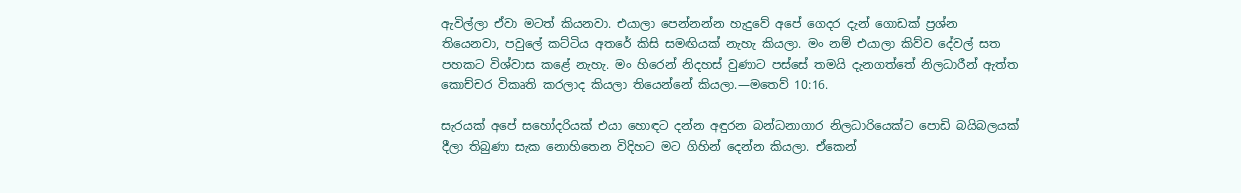ඇවිල්ලා ඒවා මටත් කියනවා. එයාලා පෙන්නන්න හැදුවේ අපේ ගෙදර දැන් ගොඩක් ප්‍රශ්න තියෙනවා, පවුලේ කට්ටිය අතරේ කිසි සමඟියක් නැහැ කියලා. මං නම් එයාලා කිව්ව දේවල් සත පහකට විශ්වාස කළේ නැහැ. මං හිරෙන් නිදහස් වුණාට පස්සේ තමයි දැනගත්තේ නිලධාරීන් ඇත්ත කොච්චර විකෘති කරලාද කියලා තියෙන්නේ කියලා.—මතෙව් 10:16.

සැරයක් අපේ සහෝදරියක් එයා හොඳට දන්න අඳුරන බන්ධනාගාර නිලධාරියෙක්ට පොඩි බයිබලයක් දීලා තිබුණා සැක නොහිතෙන විදිහට මට ගිහින් දෙන්න කියලා. ඒකෙන්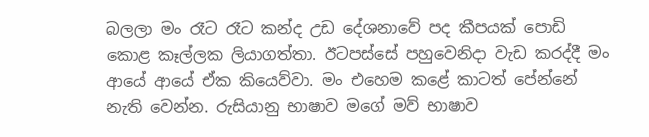බලලා මං රෑට රෑට කන්ද උඩ දේශනාවේ පද කීපයක් පොඩි කොළ කෑල්ලක ලියාගත්තා. ඊටපස්සේ පහුවෙනිදා වැඩ කරද්දී මං ආයේ ආයේ ඒක කියෙව්වා. මං එහෙම කළේ කාටත් පේන්නේ නැති වෙන්න. රුසියානු භාෂාව මගේ මව් භාෂාව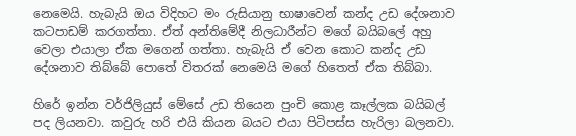නෙමෙයි. හැබැයි ඔය විදිහට මං රුසියානු භාෂාවෙන් කන්ද උඩ දේශනාව කටපාඩම් කරගත්තා. ඒත් අන්තිමේදී නිලධාරීන්ට මගේ බයිබලේ අහු වෙලා එයාලා ඒක මගෙන් ගත්තා. හැබැයි ඒ වෙන කොට කන්ද උඩ දේශනාව තිබ්බේ පොතේ විතරක් නෙමෙයි මගේ හිතෙත් ඒක තිබ්බා.

හිරේ ඉන්න වර්ජිලියුස් මේසේ උඩ තියෙන පුංචි කොළ කෑල්ලක බයිබල් පද ලියනවා. කවුරු හරි එයි කියන බයට එයා පිටිපස්ස හැරිලා බලනවා.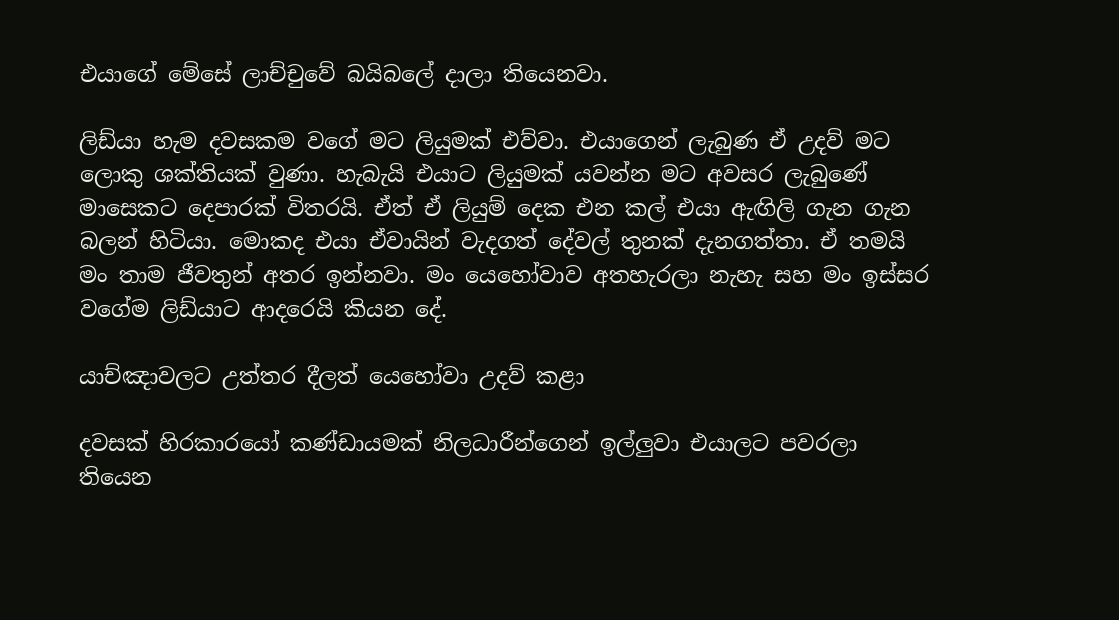එයාගේ මේසේ ලාච්චුවේ බයිබලේ දාලා තියෙනවා.

ලිඩ්යා හැම දවසකම වගේ මට ලියුමක් එව්වා. එයාගෙන් ලැබුණ ඒ උදව් මට ලොකු ශක්තියක් වුණා. හැබැයි එයාට ලියුමක් යවන්න මට අවසර ලැබුණේ මාසෙකට දෙපාරක් විතරයි. ඒත් ඒ ලියුම් දෙක එන කල් එයා ඇඟිලි ගැන ගැන බලන් හිටියා. මොකද එයා ඒවායින් වැදගත් දේවල් තුනක් දැනගත්තා. ඒ තමයි මං තාම ජීවතුන් අතර ඉන්නවා. මං යෙහෝවාව අතහැරලා නැහැ සහ මං ඉස්සර වගේම ලිඩ්යාට ආදරෙයි කියන දේ.

යාච්ඤාවලට උත්තර දීලත් යෙහෝවා උදව් කළා

දවසක් හිරකාරයෝ කණ්ඩායමක් නිලධාරීන්ගෙන් ඉල්ලුවා එයාලට පවරලා තියෙන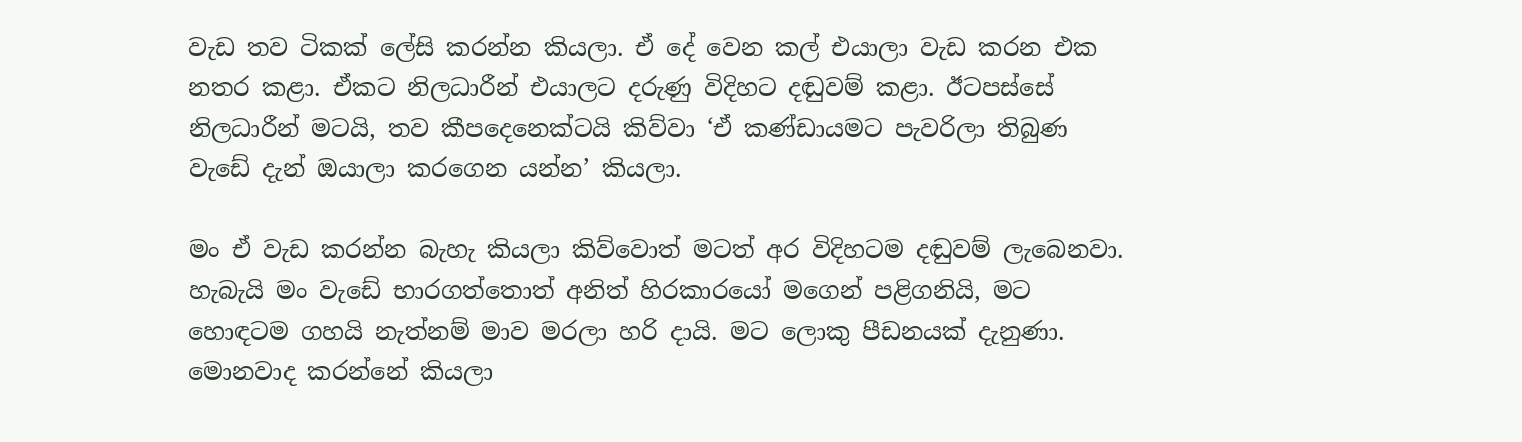වැඩ තව ටිකක් ලේසි කරන්න කියලා. ඒ දේ වෙන කල් එයාලා වැඩ කරන එක නතර කළා. ඒකට නිලධාරීන් එයාලට දරුණු විදිහට දඬුවම් කළා. ඊටපස්සේ නිලධාරීන් මටයි, තව කීපදෙනෙක්ටයි කිව්වා ‘ඒ කණ්ඩායමට පැවරිලා තිබුණ වැඩේ දැන් ඔයාලා කරගෙන යන්න’ කියලා.

මං ඒ වැඩ කරන්න බැහැ කියලා කිව්වොත් මටත් අර විදිහටම දඬුවම් ලැබෙනවා. හැබැයි මං වැඩේ භාරගත්තොත් අනිත් හිරකාරයෝ මගෙන් පළිගනියි, මට හොඳටම ගහයි නැත්නම් මාව මරලා හරි දායි. මට ලොකු පීඩනයක් දැනුණා. මොනවාද කරන්නේ කියලා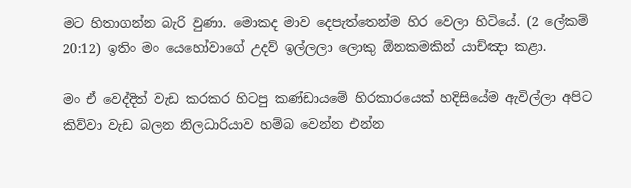මට හිතාගන්න බැරි වුණා. මොකද මාව දෙපැත්තෙන්ම හිර වෙලා හිටියේ. (2 ලේකම් 20:12) ඉතිං මං යෙහෝවාගේ උදව් ඉල්ලලා ලොකු ඕනකමකින් යාච්ඤා කළා.

මං ඒ වෙද්දිත් වැඩ කරකර හිටපු කණ්ඩායමේ හිරකාරයෙක් හදිසියේම ඇවිල්ලා අපිට කිව්වා වැඩ බලන නිලධාරියාව හම්බ වෙන්න එන්න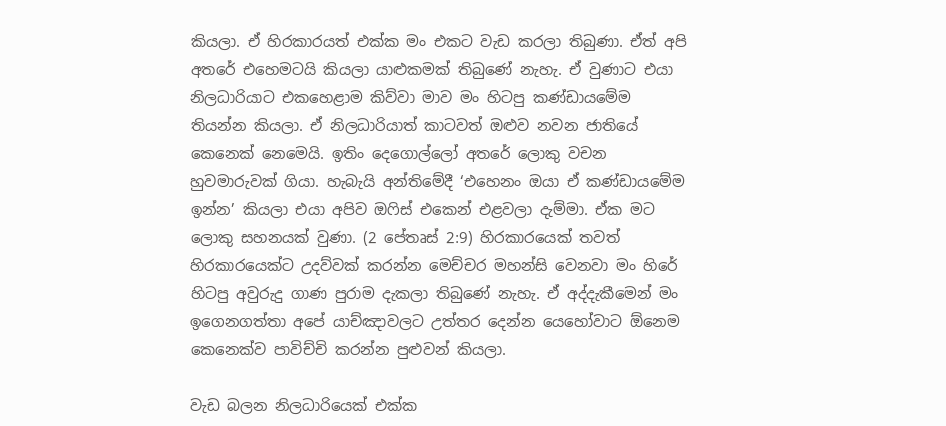කියලා. ඒ හිරකාරයත් එක්ක මං එකට වැඩ කරලා තිබුණා. ඒත් අපි අතරේ එහෙමටයි කියලා යාළුකමක් තිබුණේ නැහැ. ඒ වුණාට එයා නිලධාරියාට එකහෙළාම කිව්වා මාව මං හිටපු කණ්ඩායමේම තියන්න කියලා. ඒ නිලධාරියාත් කාටවත් ඔළුව නවන ජාතියේ කෙනෙක් නෙමෙයි. ඉතිං දෙගොල්ලෝ අතරේ ලොකු වචන හුවමාරුවක් ගියා. හැබැයි අන්තිමේදී ‘එහෙනං ඔයා ඒ කණ්ඩායමේම ඉන්න’ කියලා එයා අපිව ඔෆිස් එකෙන් එළවලා දැම්මා. ඒක මට ලොකු සහනයක් වුණා. (2 පේතෘස් 2:9) හිරකාරයෙක් තවත් හිරකාරයෙක්ට උදව්වක් කරන්න මෙච්චර මහන්සි වෙනවා මං හිරේ හිටපු අවුරුදු ගාණ පුරාම දැකලා තිබුණේ නැහැ. ඒ අද්දැකීමෙන් මං ඉගෙනගත්තා අපේ යාච්ඤාවලට උත්තර දෙන්න යෙහෝවාට ඕනෙම කෙනෙක්ව පාවිච්චි කරන්න පුළුවන් කියලා.

වැඩ බලන නිලධාරියෙක් එක්ක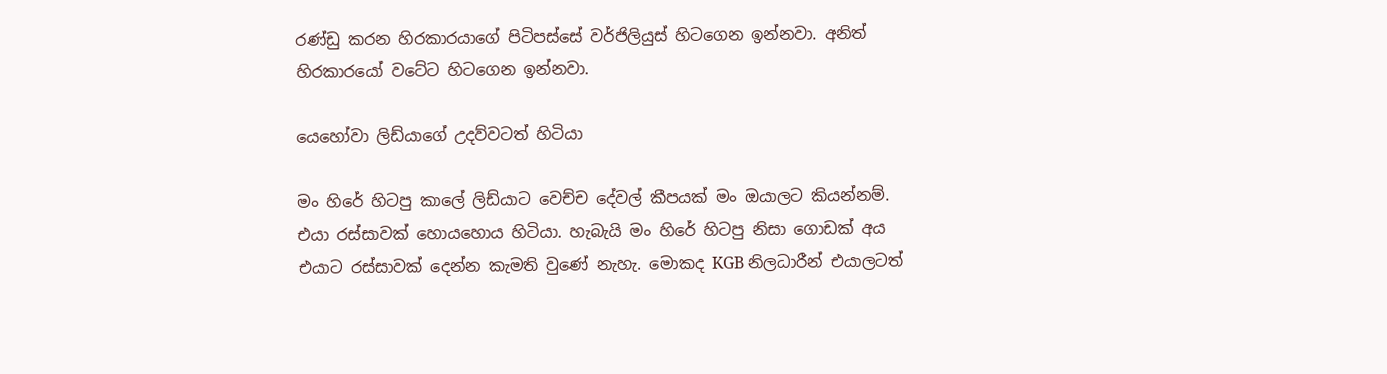රණ්ඩු කරන හිරකාරයාගේ පිටිපස්සේ වර්ජිලියුස් හිටගෙන ඉන්නවා. අනිත් හිරකාරයෝ වටේට හිටගෙන ඉන්නවා.

යෙහෝවා ලිඩ්යාගේ උදව්වටත් හිටියා

මං හිරේ හිටපු කාලේ ලිඩ්යාට වෙච්ච දේවල් කීපයක් මං ඔයාලට කියන්නම්. එයා රස්සාවක් හොයහොය හිටියා. හැබැයි මං හිරේ හිටපු නිසා ගොඩක් අය එයාට රස්සාවක් දෙන්න කැමති වුණේ නැහැ. මොකද KGB නිලධාරීන් එයාලටත්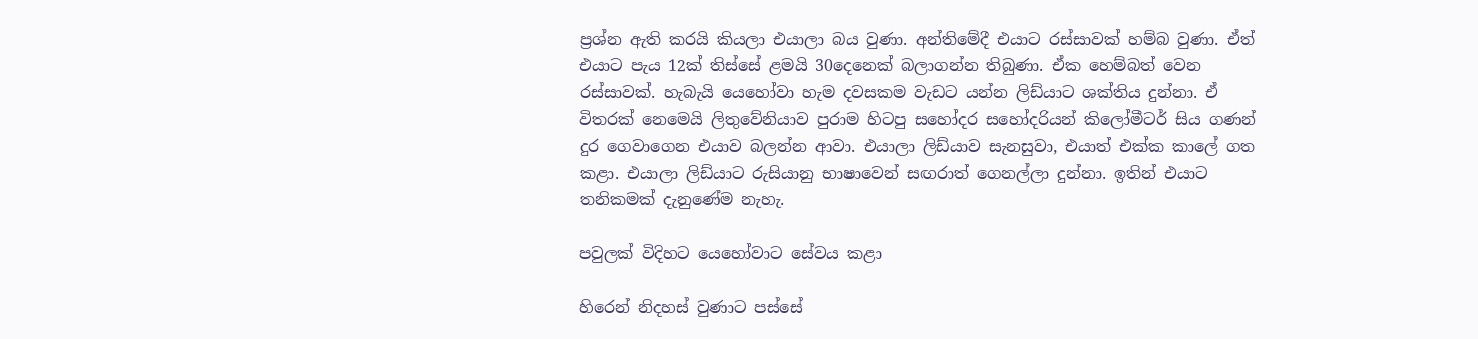ප්‍රශ්න ඇති කරයි කියලා එයාලා බය වුණා. අන්තිමේදී එයාට රස්සාවක් හම්බ වුණා. ඒත් එයාට පැය 12ක් තිස්සේ ළමයි 30දෙනෙක් බලාගන්න තිබුණා. ඒක හෙම්බත් වෙන රස්සාවක්. හැබැයි යෙහෝවා හැම දවසකම වැඩට යන්න ලිඩ්යාට ශක්තිය දුන්නා. ඒ විතරක් නෙමෙයි ලිතුවේනියාව පුරාම හිටපු සහෝදර සහෝදරියන් කිලෝමීටර් සිය ගණන් දුර ගෙවාගෙන එයාව බලන්න ආවා. එයාලා ලිඩ්යාව සැනසුවා, එයාත් එක්ක කාලේ ගත කළා. එයාලා ලිඩ්යාට රුසියානු භාෂාවෙන් සඟරාත් ගෙනල්ලා දුන්නා. ඉතින් එයාට තනිකමක් දැනුණේම නැහැ.

පවුලක් විදිහට යෙහෝවාට සේවය කළා

හිරෙන් නිදහස් වුණාට පස්සේ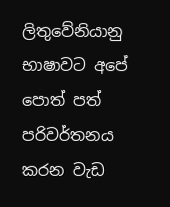ලිතුවේනියානු භාෂාවට අපේ පොත් පත් පරිවර්තනය කරන වැඩ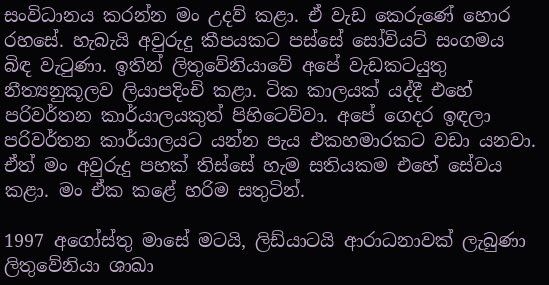සංවිධානය කරන්න මං උදව් කළා. ඒ වැඩ කෙරුණේ හොර රහසේ. හැබැයි අවුරුදු කීපයකට පස්සේ සෝවියට් සංගමය බිඳ වැටුණා. ඉතින් ලිතුවේනියාවේ අපේ වැඩකටයුතු නීත්‍යනුකූලව ලියාපදිංචි කළා. ටික කාලයක් යද්දී එහේ පරිවර්තන කාර්යාලයකුත් පිහිටෙව්වා. අපේ ගෙදර ඉඳලා පරිවර්තන කාර්යාලයට යන්න පැය එකහමාරකට වඩා යනවා. ඒත් මං අවුරුදු පහක් තිස්සේ හැම සතියකම එහේ සේවය කළා. මං ඒක කළේ හරිම සතුටින්.

1997 අගෝස්තු මාසේ මටයි, ලිඩ්යාටයි ආරාධනාවක් ලැබුණා ලිතුවේනියා ශාඛා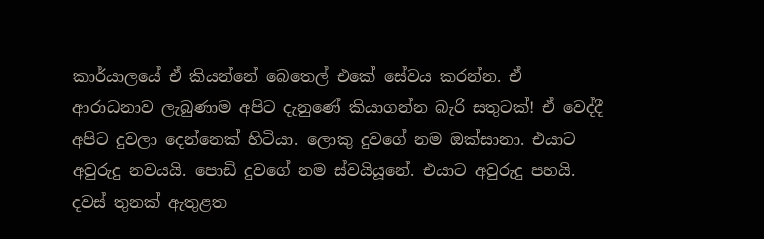කාර්යාලයේ ඒ කියන්නේ බෙතෙල් එකේ සේවය කරන්න. ඒ ආරාධනාව ලැබුණාම අපිට දැනුණේ කියාගන්න බැරි සතුටක්! ඒ වෙද්දී අපිට දුවලා දෙන්නෙක් හිටියා. ලොකු දුවගේ නම ඔක්සානා. එයාට අවුරුදු නවයයි. පොඩි දුවගේ නම ස්වයියූනේ. එයාට අවුරුදු පහයි. දවස් තුනක් ඇතුළත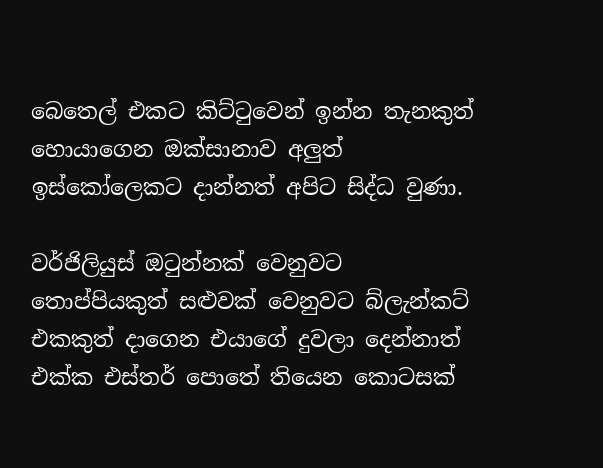බෙතෙල් එකට කිට්ටුවෙන් ඉන්න තැනකුත් හොයාගෙන ඔක්සානාව අලුත් ඉස්කෝලෙකට දාන්නත් අපිට සිද්ධ වුණා.

වර්ජිලියුස් ඔටුන්නක් වෙනුවට තොප්පියකුත් සළුවක් වෙනුවට බ්ලැන්කට් එකකුත් දාගෙන එයාගේ දුවලා දෙන්නාත් එක්ක එස්තර් පොතේ තියෙන කොටසක්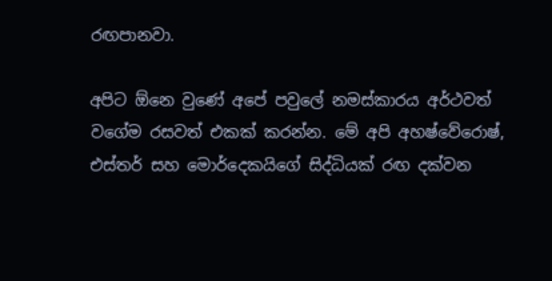රඟපානවා.

අපිට ඕනෙ වුණේ අපේ පවුලේ නමස්කාරය අර්ථවත් වගේම රසවත් එකක් කරන්න. මේ අපි අහෂ්වේරොෂ්, එස්තර් සහ මොර්දෙකයිගේ සිද්ධියක් රඟ දක්වන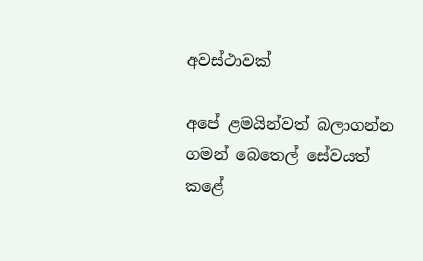අවස්ථාවක්

අපේ ළමයින්වත් බලාගන්න ගමන් බෙතෙල් සේවයත් කළේ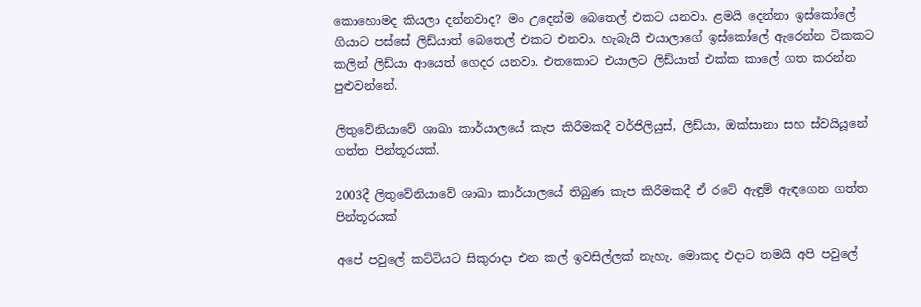කොහොමද කියලා දන්නවාද? මං උදෙන්ම බෙතෙල් එකට යනවා. ළමයි දෙන්නා ඉස්කෝලේ ගියාට පස්සේ ලිඩ්යාත් බෙතෙල් එකට එනවා. හැබැයි එයාලාගේ ඉස්කෝලේ ඇරෙන්න ටිකකට කලින් ලිඩ්යා ආයෙත් ගෙදර යනවා. එතකොට එයාලට ලිඩ්යාත් එක්ක කාලේ ගත කරන්න පුළුවන්නේ.

ලිතුවේනියාවේ ශාඛා කාර්යාලයේ කැප කිරීමකදී වර්ජිලියුස්, ලිඩ්යා, ඔක්සානා සහ ස්වයියූනේ ගත්ත පින්තූරයක්.

2003දී ලිතුවේනියාවේ ශාඛා කාර්යාලයේ තිබුණ කැප කිරීමකදී ඒ රටේ ඇඳුම් ඇඳගෙන ගත්ත පින්තූරයක්

අපේ පවුලේ කට්ටියට සිකුරාදා එන කල් ඉවසිල්ලක් නැහැ. මොකද එදාට තමයි අපි පවුලේ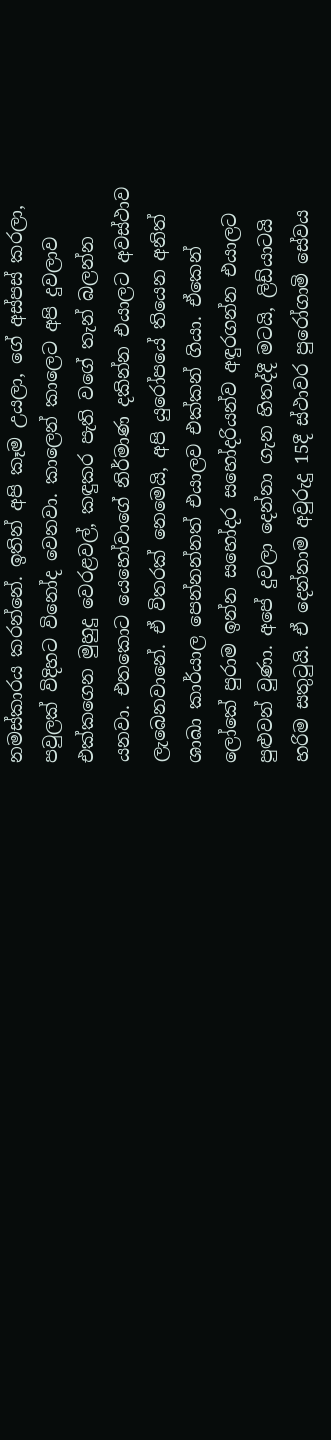නමස්කාරය කරන්නේ. ඉතින් අපි කෑම උයලා, ගේ අස්පස් කරලා, පවුලක් විදිහට විනෝද වෙනවා. කාලෙන් කාලෙට අපි දුවලාව එක්කගෙන මුහුදු වෙරළවල්, කඳුකර පැති වගේ තැන් බලන්න යනවා. එතකොට යෙහෝවාගේ නිර්මාණ දකින්න එයාලට අවස්ථාව ලැබෙනවානේ. ඒ විතරක් නෙමෙයි, අපි යුරෝපයේ තියෙන අනිත් ශාඛා කාර්යාල පෙන්නන්නත් එයාලව එක්කන් ගියා. ඒකෙන් ලෝකේ පුරාම ඉන්න සහෝදර සහෝදරියන්ව අඳුරගන්න එයාලට පුළුවන් වුණා. අපේ දුවලා දෙන්නා ගැන හිතද්දී මටයි, ලිඩ්යාටයි හරිම සතුටුයි. ඒ දෙන්නාම අවුරුදු 15දී ස්ථාවර පුරෝගාමි සේවය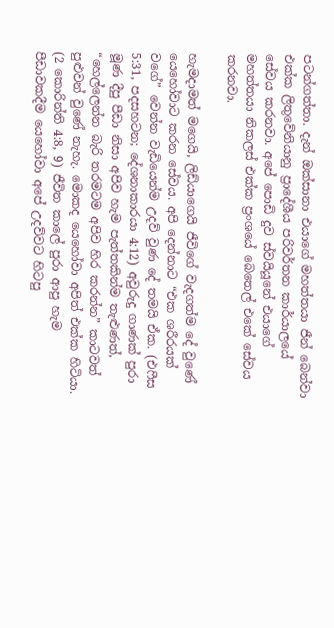පටන්ගත්තා. දැන් ඔක්සානා එයාගේ මහත්තයා ජීන් බෙන්වා එක්ක ලිතුවේනියානු ප්‍රාදේශීය පරිවර්තන කාර්යාලයේ සේවය කරනවා. අපේ පොඩි දුව ස්වයියූනේ එයාගේ මහත්තයා නිකලස් එක්ක ප්‍රංශයේ බෙතෙල් එකේ සේවය කරනවා.

හැමදාමත් මගෙයි, ලිඩ්යාගෙයි ජීවිගේ වැදගත්ම දේ වුණේ යෙහෝවාට කරන සේවය. අපි දෙන්නාට “එක ශරීරයක් වගේ” වෙන්න වැඩියෙන්ම උදව් වුණ දේ තමයි ඒක. (එෆීස 5:31, පදසහටන; දේශනාකාරයා 4:12) අවුරුදු ගාණක් පුරා මූණ දීපු පීඩා නිසා අපිව හැම පැත්තකින්ම තැළුණත්, “හෙල්ලෙන්න බැරි තරමටම අපිව හිර කරන්න” කාටවත් පුළුවන් වුණේ නැහැ. මොකද යෙහෝවා අපිත් එක්ක හිටියා. (2 කොරින්ති 4:8, 9) ජීවිත කාලේ පුරා ආපු හැම පීඩාවකදීම යෙහෝවා අපේ උදව්වට හිටපු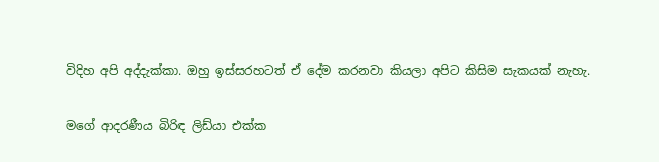විදිහ අපි අද්දැක්කා. ඔහු ඉස්සරහටත් ඒ දේම කරනවා කියලා අපිට කිසිම සැකයක් නැහැ.

මගේ ආදරණීය බිරිඳ ලිඩ්යා එක්ක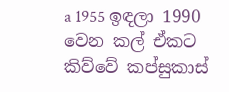a 1955 ඉඳලා 1990 වෙන කල් ඒකට කිව්වේ කප්සුකාස්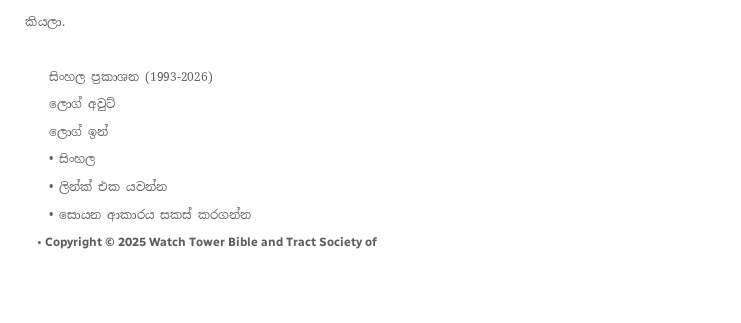කියලා.

    සිංහල ප්‍රකාශන (1993-2026)
    ලොග් අවුට්
    ලොග් ඉන්
    • සිංහල
    • ලින්ක් එක යවන්න
    • සොයන ආකාරය සකස් කරගන්න
    • Copyright © 2025 Watch Tower Bible and Tract Society of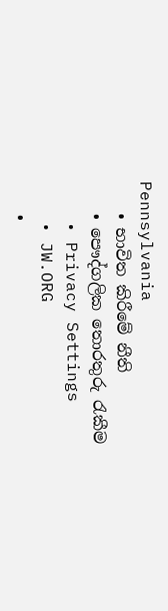Pennsylvania
    • භාවිත කිරීමේ නීති
    • පෞද්ගලික තොරතුරු රැකීම
    • Privacy Settings
    • JW.ORG
    •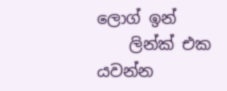ලොග් ඉන්
    ලින්ක් එක යවන්න